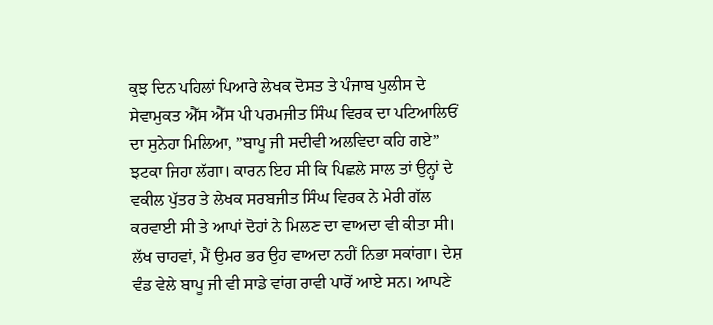ਕੁਝ ਦਿਨ ਪਹਿਲਾਂ ਪਿਆਰੇ ਲੇਖਕ ਦੋਸਤ ਤੇ ਪੰਜਾਬ ਪੁਲੀਸ ਦੇ ਸੇਵਾਮੁਕਤ ਐੱਸ ਐੱਸ ਪੀ ਪਰਮਜੀਤ ਸਿੰਘ ਵਿਰਕ ਦਾ ਪਟਿਆਲਿਓਂ ਦਾ ਸੁਨੇਹਾ ਮਿਲਿਆ, ”ਬਾਪੂ ਜੀ ਸਦੀਵੀ ਅਲਵਿਦਾ ਕਹਿ ਗਏ” ਝਟਕਾ ਜਿਹਾ ਲੱਗਾ। ਕਾਰਨ ਇਹ ਸੀ ਕਿ ਪਿਛਲੇ ਸਾਲ ਤਾਂ ਉਨ੍ਹਾਂ ਦੇ ਵਕੀਲ ਪੁੱਤਰ ਤੇ ਲੇਖਕ ਸਰਬਜੀਤ ਸਿੰਘ ਵਿਰਕ ਨੇ ਮੇਰੀ ਗੱਲ ਕਰਵਾਈ ਸੀ ਤੇ ਆਪਾਂ ਦੋਹਾਂ ਨੇ ਮਿਲਣ ਦਾ ਵਾਅਦਾ ਵੀ ਕੀਤਾ ਸੀ।
ਲੱਖ ਚਾਹਵਾਂ, ਮੈਂ ਉਮਰ ਭਰ ਉਹ ਵਾਅਦਾ ਨਹੀਂ ਨਿਭਾ ਸਕਾਂਗਾ। ਦੇਸ਼ ਵੰਡ ਵੇਲੇ ਬਾਪੂ ਜੀ ਵੀ ਸਾਡੇ ਵਾਂਗ ਰਾਵੀ ਪਾਰੋਂ ਆਏ ਸਨ। ਆਪਣੇ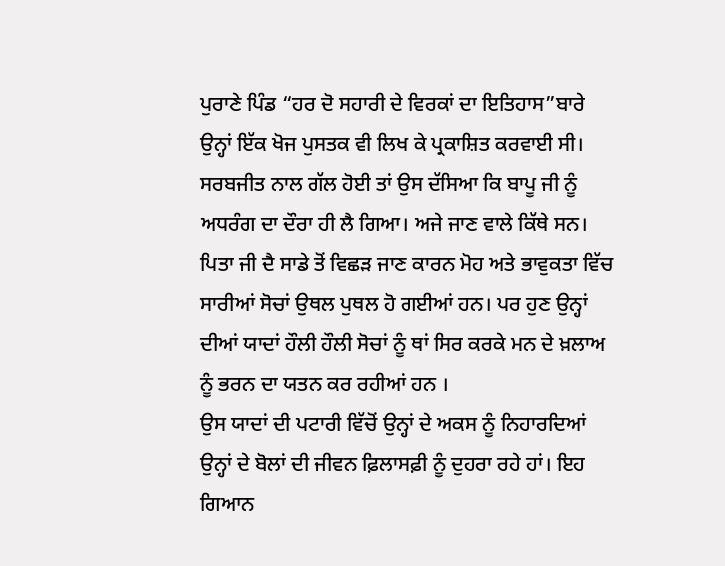ਪੁਰਾਣੇ ਪਿੰਡ “ਹਰ ਦੋ ਸਹਾਰੀ ਦੇ ਵਿਰਕਾਂ ਦਾ ਇਤਿਹਾਸ”ਬਾਰੇ ਉਨ੍ਹਾਂ ਇੱਕ ਖੋਜ ਪੁਸਤਕ ਵੀ ਲਿਖ ਕੇ ਪ੍ਰਕਾਸ਼ਿਤ ਕਰਵਾਈ ਸੀ।
ਸਰਬਜੀਤ ਨਾਲ ਗੱਲ ਹੋਈ ਤਾਂ ਉਸ ਦੱਸਿਆ ਕਿ ਬਾਪੂ ਜੀ ਨੂੰ ਅਧਰੰਗ ਦਾ ਦੌਰਾ ਹੀ ਲੈ ਗਿਆ। ਅਜੇ ਜਾਣ ਵਾਲੇ ਕਿੱਥੇ ਸਨ।
ਪਿਤਾ ਜੀ ਦੈ ਸਾਡੇ ਤੋਂ ਵਿਛੜ ਜਾਣ ਕਾਰਨ ਮੋਹ ਅਤੇ ਭਾਵੁਕਤਾ ਵਿੱਚ ਸਾਰੀਆਂ ਸੋਚਾਂ ਉਥਲ ਪੁਥਲ ਹੋ ਗਈਆਂ ਹਨ। ਪਰ ਹੁਣ ਉਨ੍ਹਾਂ ਦੀਆਂ ਯਾਦਾਂ ਹੌਲੀ ਹੌਲੀ ਸੋਚਾਂ ਨੂੰ ਥਾਂ ਸਿਰ ਕਰਕੇ ਮਨ ਦੇ ਖ਼ਲਾਅ ਨੂੰ ਭਰਨ ਦਾ ਯਤਨ ਕਰ ਰਹੀਆਂ ਹਨ ।
ਉਸ ਯਾਦਾਂ ਦੀ ਪਟਾਰੀ ਵਿੱਚੋਂ ਉਨ੍ਹਾਂ ਦੇ ਅਕਸ ਨੂੰ ਨਿਹਾਰਦਿਆਂ ਉਨ੍ਹਾਂ ਦੇ ਬੋਲਾਂ ਦੀ ਜੀਵਨ ਫ਼ਿਲਾਸਫ਼ੀ ਨੂੰ ਦੁਹਰਾ ਰਹੇ ਹਾਂ। ਇਹ ਗਿਆਨ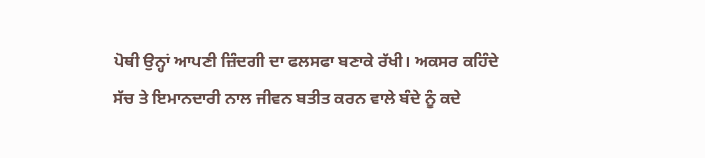ਪੋਥੀ ਉਨ੍ਹਾਂ ਆਪਣੀ ਜ਼ਿੰਦਗੀ ਦਾ ਫਲਸਫਾ ਬਣਾਕੇ ਰੱਖੀ। ਅਕਸਰ ਕਹਿੰਦੇ
ਸੱਚ ਤੇ ਇਮਾਨਦਾਰੀ ਨਾਲ ਜੀਵਨ ਬਤੀਤ ਕਰਨ ਵਾਲੇ ਬੰਦੇ ਨੂੰ ਕਦੇ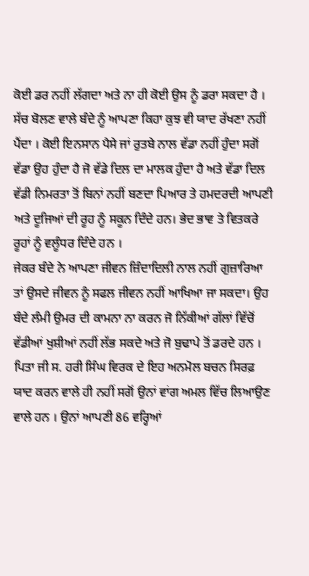ਕੋਈ ਡਰ ਨਹੀਂ ਲੱਗਦਾ ਅਤੇ ਨਾ ਹੀ ਕੋਈ ਉਸ ਨੂੰ ਡਰਾ ਸਕਦਾ ਹੈ । ਸੱਚ ਬੋਲਣ ਵਾਲੇ ਬੰਦੇ ਨੂੰ ਆਪਣਾ ਕਿਹਾ ਕੁਝ ਵੀ ਯਾਦ ਰੱਖਣਾ ਨਹੀਂ ਪੈਂਦਾ । ਕੋਈ ਇਨਸਾਨ ਪੈਸੇ ਜਾਂ ਰੁਤਬੇ ਨਾਲ ਵੱਡਾ ਨਹੀਂ ਹੁੰਦਾ ਸਗੋਂ ਵੱਡਾ ਉਹ ਹੁੰਦਾ ਹੈ ਜੋ ਵੱਡੇ ਦਿਲ ਦਾ ਮਾਲਕ ਹੁੰਦਾ ਹੈ ਅਤੇ ਵੱਡਾ ਦਿਲ ਵੱਡੀ ਨਿਮਰਤਾ ਤੋਂ ਬਿਨਾਂ ਨਹੀਂ ਬਣਦਾ ਪਿਆਰ ਤੇ ਹਮਦਰਦੀ ਆਪਣੀ ਅਤੇ ਦੂਜਿਆਂ ਦੀ ਰੂਹ ਨੂੰ ਸਕੂਨ ਦਿੰਦੇ ਹਨ। ਭੇਦ ਭਾਵ ਤੇ ਵਿਤਕਰੇ ਰੂਹਾਂ ਨੂੰ ਵਲੂੰਧਰ ਦਿੰਦੇ ਹਨ ।
ਜੇਕਰ ਬੰਦੇ ਨੇ ਆਪਣਾ ਜੀਵਨ ਜ਼ਿੰਦਾਦਿਲੀ ਨਾਲ ਨਹੀਂ ਗੁਜ਼ਾਰਿਆ ਤਾਂ ਉਸਦੇ ਜੀਵਨ ਨੂੰ ਸਫਲ ਜੀਵਨ ਨਹੀਂ ਆਖਿਆ ਜਾ ਸਕਦਾ। ਉਹ ਬੰਦੇ ਲੰਮੀ ਉਮਰ ਦੀ ਕਾਮਨਾ ਨਾ ਕਰਨ ਜੋ ਨਿੱਕੀਆਂ ਗੱਲਾਂ ਵਿੱਚੋਂ ਵੱਡੀਆਂ ਖੁਸ਼ੀਆਂ ਨਹੀਂ ਲੱਭ ਸਕਦੇ ਅਤੇ ਜੋ ਬੁਢਾਪੇ ਤੋਂ ਡਰਦੇ ਹਨ ।
ਪਿਤਾ ਜੀ ਸ. ਹਰੀ ਸਿੰਘ ਵਿਰਕ ਦੇ ਇਹ ਅਨਮੋਲ ਬਚਨ ਸਿਰਫ਼ ਯਾਦ ਕਰਨ ਵਾਲੇ ਹੀ ਨਹੀਂ ਸਗੋਂ ਉਨਾਂ ਵਾਂਗ ਅਮਲ ਵਿੱਚ ਲਿਆਉਣ ਵਾਲੇ ਹਨ । ਉਨਾਂ ਆਪਣੀ 86 ਵਰ੍ਹਿਆਂ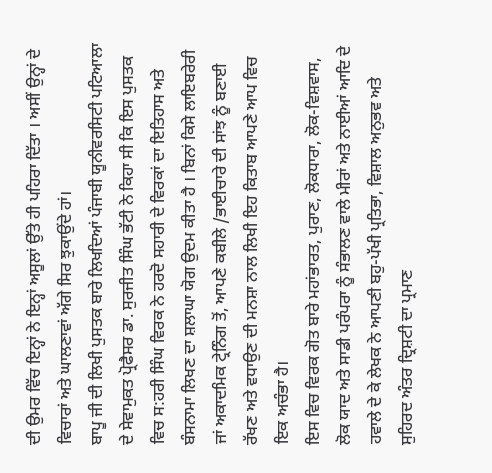ਦੀ ਉਮਰ ਵਿੱਚ ਇਨ੍ਹਾਂ ਨੇ ਇਨ੍ਹਾਂ ਅਸੂਲਾਂ ਉੱਤੇ ਹੀ ਪਹਿਰਾ ਦਿੱਤਾ । ਅਸੀਂ ਉਨ੍ਹਾਂ ਦੇ ਵਿਚਾਰਾਂ ਅਤੇ ਘਾਲਣਾਵਾਂ ਅੱਗੇ ਸਿਰ ਝੁਕਾਉਂਦੇ ਹਾਂ।
ਬਾਪੂ ਜੀ ਦੀ ਲਿਖੀ ਪੁਸਤਕ ਬਾਰੇ ਲਿਖਦਿਆਂ ਪੰਜਾਬੀ ਯੂਨੀਵਰਸਿਟੀ ਪਟਿਆਲਾ ਦੇ ਸੇਵਾਮੁਕਤ ਪ੍ਰੋਫੈਸਰ ਡਾ. ਸੁਰਜੀਤ ਸਿੰਘ ਭੱਟੀ ਨੇ ਕਿਹਾ ਸੀ ਕਿ ਇਸ ਪੁਸਤਕ ਵਿਚ ਸ:ਹਰੀ ਸਿੰਘ ਵਿਰਕ ਨੇ ਹਰਦੋ ਸਹਾਰੀ ਦੇ ਵਿਰਕਾਂ ਦਾ ਇਤਿਹਾਸ ਅਤੇ ਬੰਸਨਾਮਾ ਲਿਖਣ ਦਾ ਸ਼ਲਾਘਾ ਯੋਗ ਉਦਮ ਕੀਤਾ ਹੈ । ਬਿਨਾਂ ਕਿਸੇ ਲਾਇਬਰੇਰੀ ਜਾਂ ਅਕਾਦਮਿਕ ਟ੍ਰੇਨਿੰਗ ਤੋਂ, ਆਪਣੇ ਕਬੀਲੇ /ਭਾਈਚਾਰੇ ਦੀ ਸਾਂਝ ਨੂੰ ਬਣਾਈ ਰੱਖਣ ਅਤੇ ਵਧਾਉਣ ਦੀ ਮਨਸ਼ਾ ਨਾਲ ਲਿਖੀ ਇਹ ਕਿਤਾਬ ਆਪਣੇ ਆਪ ਵਿਚ ਇਕ ਅਚੰਭਾ ਹੈ।
ਇਸ ਵਿਚ ਵਿਰਕ ਗੋਤ ਬਾਰੇ ਮਹਾਂਭਾਰਤ, ਪੁਰਾਣ, ਲੋਕਧਾਰਾ, ਲੋਕ-ਵਿਸ਼ਵਾਸ, ਲੋਕ ਯਾਦ ਅਤੇ ਸਾਡੀ ਪਰੰਪਰਾ ਨੂੰ ਸੰਭਾਲਣ ਵਾਲੇ ਮੀਰਾਂ ਅਤੇ ਨਾਈਆਂ ਆਦਿ ਦੇ ਹਵਾਲੇ ਦੇ ਕੇ ਲੇਖਕ ਨੇ ਆਪਣੀ ਬਹੁ-ਪੱਖੀ ਪ੍ਰਤਿਭਾ, ਵਿਸ਼ਾਲ ਅਨੁਭਵ ਅਤੇ ਸੁਹਿਰਦ ਅੰਤਰ ਦ੍ਰਿਸ਼ਟੀ ਦਾ ਪ੍ਰਮਾਣ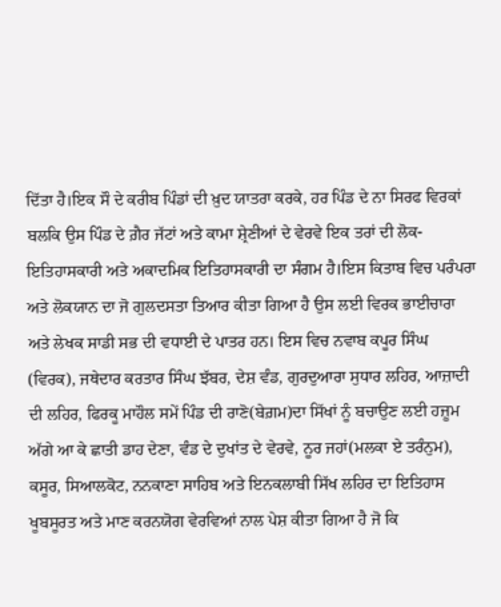ਦਿੱਤਾ ਹੈ।ਇਕ ਸੌ ਦੇ ਕਰੀਬ ਪਿੰਡਾਂ ਦੀ ਖ਼ੁਦ ਯਾਤਰਾ ਕਰਕੇ, ਹਰ ਪਿੰਡ ਦੇ ਨਾ ਸਿਰਫ ਵਿਰਕਾਂ ਬਲਕਿ ਉਸ ਪਿੰਡ ਦੇ ਗ਼ੈਰ ਜੱਟਾਂ ਅਤੇ ਕਾਮਾ ਸ਼੍ਰੇਣੀਆਂ ਦੇ ਵੇਰਵੇ ਇਕ ਤਰਾਂ ਦੀ ਲੋਕ-ਇਤਿਹਾਸਕਾਰੀ ਅਤੇ ਅਕਾਦਮਿਕ ਇਤਿਹਾਸਕਾਰੀ ਦਾ ਸੰਗਮ ਹੈ।ਇਸ ਕਿਤਾਬ ਵਿਚ ਪਰੰਪਰਾ ਅਤੇ ਲੋਕਯਾਨ ਦਾ ਜੋ ਗੁਲਦਸਤਾ ਤਿਆਰ ਕੀਤਾ ਗਿਆ ਹੈ ਉਸ ਲਈ ਵਿਰਕ ਭਾਈਚਾਰਾ ਅਤੇ ਲੇਖਕ ਸਾਡੀ ਸਭ ਦੀ ਵਧਾਈ ਦੇ ਪਾਤਰ ਹਨ। ਇਸ ਵਿਚ ਨਵਾਬ ਕਪੂਰ ਸਿੰਘ (ਵਿਰਕ), ਜਥੇਦਾਰ ਕਰਤਾਰ ਸਿੰਘ ਝੱਬਰ, ਦੇਸ਼ ਵੰਡ, ਗੁਰਦੁਆਰਾ ਸੁਧਾਰ ਲਹਿਰ, ਆਜ਼ਾਦੀ ਦੀ ਲਹਿਰ, ਫਿਰਕੂ ਮਾਹੌਲ ਸਮੇਂ ਪਿੰਡ ਦੀ ਰਾਣੋ(ਬੇਗ਼ਮ)ਦਾ ਸਿੱਖਾਂ ਨੂੰ ਬਚਾਉਣ ਲਈ ਹਜ਼ੂਮ ਅੱਗੇ ਆ ਕੇ ਛਾਤੀ ਡਾਹ ਦੇਣਾ, ਵੰਡ ਦੇ ਦੁਖਾਂਤ ਦੇ ਵੇਰਵੇ, ਨੂਰ ਜਹਾਂ(ਮਲਕਾ ਏ ਤਰੰਨੁਮ), ਕਸੂਰ, ਸਿਆਲਕੋਟ, ਨਨਕਾਣਾ ਸਾਹਿਬ ਅਤੇ ਇਨਕਲਾਬੀ ਸਿੱਖ ਲਹਿਰ ਦਾ ਇਤਿਹਾਸ ਖੂਬਸੂਰਤ ਅਤੇ ਮਾਣ ਕਰਨਯੋਗ ਵੇਰਵਿਆਂ ਨਾਲ ਪੇਸ਼ ਕੀਤਾ ਗਿਆ ਹੈ ਜੋ ਕਿ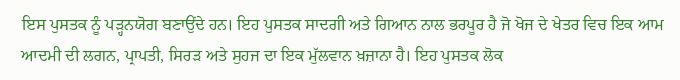ਇਸ ਪੁਸਤਕ ਨੂੰ ਪੜ੍ਹਨਯੋਗ ਬਣਾਉਂਦੇ ਹਨ। ਇਹ ਪੁਸਤਕ ਸਾਦਗੀ ਅਤੇ ਗਿਆਨ ਨਾਲ ਭਰਪੂਰ ਹੈ ਜੋ ਖੋਜ ਦੇ ਖੇਤਰ ਵਿਚ ਇਕ ਆਮ ਆਦਮੀ ਦੀ ਲਗਨ, ਪ੍ਰਾਪਤੀ, ਸਿਰੜ ਅਤੇ ਸੁਹਜ ਦਾ ਇਕ ਮੁੱਲਵਾਨ ਖ਼ਜ਼ਾਨਾ ਹੈ। ਇਹ ਪੁਸਤਕ ਲੋਕ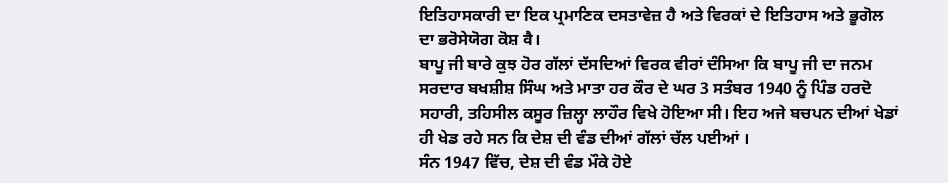ਇਤਿਹਾਸਕਾਰੀ ਦਾ ਇਕ ਪ੍ਰਮਾਣਿਕ ਦਸਤਾਵੇਜ਼ ਹੈ ਅਤੇ ਵਿਰਕਾਂ ਦੇ ਇਤਿਹਾਸ ਅਤੇ ਭੂਗੋਲ ਦਾ ਭਰੋਸੇਯੋਗ ਕੋਸ਼ वै।
ਬਾਪੂ ਜੀ ਬਾਰੇ ਕੁਝ ਹੋਰ ਗੱਲਾਂ ਦੱਸਦਿਆਂ ਵਿਰਕ ਵੀਰਾਂ ਦੰਸਿਆ ਕਿ ਬਾਪੂ ਜੀ ਦਾ ਜਨਮ ਸਰਦਾਰ ਬਖਸ਼ੀਸ਼ ਸਿੰਘ ਅਤੇ ਮਾਤਾ ਹਰ ਕੌਰ ਦੇ ਘਰ 3 ਸਤੰਬਰ 1940 ਨੂੰ ਪਿੰਡ ਹਰਦੋ ਸਹਾਰੀ, ਤਹਿਸੀਲ ਕਸੂਰ ਜ਼ਿਲ੍ਹਾ ਲਾਹੌਰ ਵਿਖੇ ਹੋਇਆ ਸੀ। ਇਹ ਅਜੇ ਬਚਪਨ ਦੀਆਂ ਖੇਡਾਂ ਹੀ ਖੇਡ ਰਹੇ ਸਨ ਕਿ ਦੇਸ਼ ਦੀ ਵੰਡ ਦੀਆਂ ਗੱਲਾਂ ਚੱਲ ਪਈਆਂ ।
ਸੰਨ 1947 ਵਿੱਚ, ਦੇਸ਼ ਦੀ ਵੰਡ ਮੌਕੇ ਹੋਏ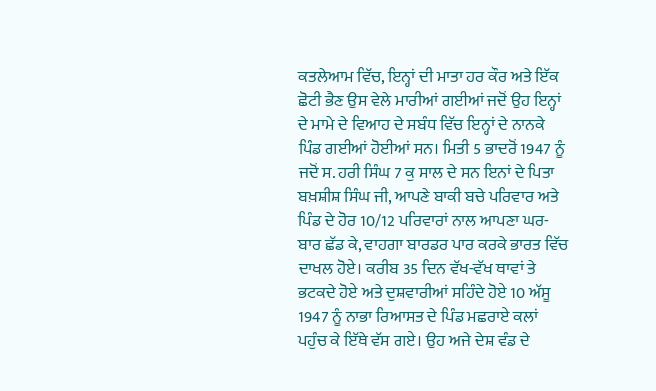ਕਤਲੇਆਮ ਵਿੱਚ, ਇਨ੍ਹਾਂ ਦੀ ਮਾਤਾ ਹਰ ਕੌਰ ਅਤੇ ਇੱਕ ਛੋਟੀ ਭੈਣ ਉਸ ਵੇਲੇ ਮਾਰੀਆਂ ਗਈਆਂ ਜਦੋਂ ਉਹ ਇਨ੍ਹਾਂ ਦੇ ਮਾਮੇ ਦੇ ਵਿਆਹ ਦੇ ਸਬੰਧ ਵਿੱਚ ਇਨ੍ਹਾਂ ਦੇ ਨਾਨਕੇ ਪਿੰਡ ਗਈਆਂ ਹੋਈਆਂ ਸਨ। ਮਿਤੀ 5 ਭਾਦਰੋਂ 1947 ਨੂੰ ਜਦੋਂ ਸ. ਹਰੀ ਸਿੰਘ 7 ਕੁ ਸਾਲ ਦੇ ਸਨ ਇਨਾਂ ਦੇ ਪਿਤਾ ਬਖ਼ਸ਼ੀਸ਼ ਸਿੰਘ ਜੀ, ਆਪਣੇ ਬਾਕੀ ਬਚੇ ਪਰਿਵਾਰ ਅਤੇ ਪਿੰਡ ਦੇ ਹੋਰ 10/12 ਪਰਿਵਾਰਾਂ ਨਾਲ ਆਪਣਾ ਘਰ-ਬਾਰ ਛੱਡ ਕੇ, ਵਾਹਗਾ ਬਾਰਡਰ ਪਾਰ ਕਰਕੇ ਭਾਰਤ ਵਿੱਚ ਦਾਖਲ ਹੋਏ। ਕਰੀਬ 35 ਦਿਨ ਵੱਖ-ਵੱਖ ਥਾਵਾਂ ਤੇ ਭਟਕਦੇ ਹੋਏ ਅਤੇ ਦੁਸ਼ਵਾਰੀਆਂ ਸਹਿੰਦੇ ਹੋਏ 10 ਅੱਸੂ 1947 ਨੂੰ ਨਾਭਾ ਰਿਆਸਤ ਦੇ ਪਿੰਡ ਮਛਰਾਏ ਕਲਾਂ ਪਹੁੰਚ ਕੇ ਇੱਥੇ ਵੱਸ ਗਏ। ਉਹ ਅਜੇ ਦੇਸ਼ ਵੰਡ ਦੇ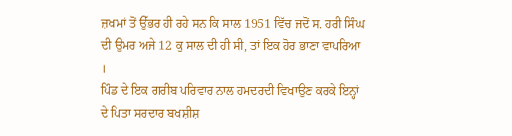ਜ਼ਖਮਾਂ ਤੋਂ ਉੱਭਰ ਹੀ ਰਹੇ ਸਨ ਕਿ ਸਾਲ 1951 ਵਿੱਚ ਜਦੋਂ ਸ. ਹਰੀ ਸਿੰਘ ਦੀ ਉਮਰ ਅਜੇ 12 ਕੁ ਸਾਲ ਦੀ ਹੀ ਸੀ, ਤਾਂ ਇਕ ਹੋਰ ਭਾਣਾ ਵਾਪਰਿਆ ।
ਪਿੰਡ ਦੇ ਇਕ ਗਰੀਬ ਪਰਿਵਾਰ ਨਾਲ ਹਮਦਰਦੀ ਵਿਖਾਉਣ ਕਰਕੇ ਇਨ੍ਹਾਂ ਦੇ ਪਿਤਾ ਸਰਦਾਰ ਬਖਸ਼ੀਸ਼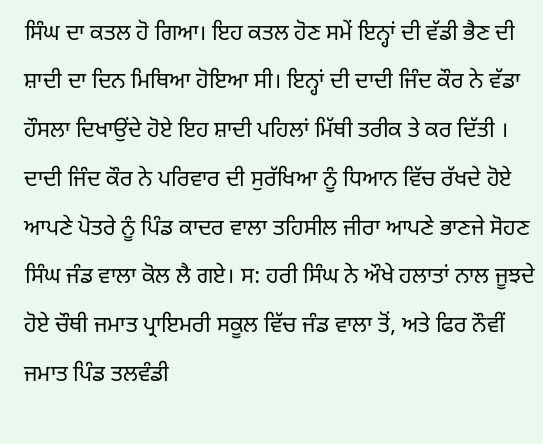ਸਿੰਘ ਦਾ ਕਤਲ ਹੋ ਗਿਆ। ਇਹ ਕਤਲ ਹੋਣ ਸਮੇਂ ਇਨ੍ਹਾਂ ਦੀ ਵੱਡੀ ਭੈਣ ਦੀ ਸ਼ਾਦੀ ਦਾ ਦਿਨ ਮਿਥਿਆ ਹੋਇਆ ਸੀ। ਇਨ੍ਹਾਂ ਦੀ ਦਾਦੀ ਜਿੰਦ ਕੌਰ ਨੇ ਵੱਡਾ ਹੌਸਲਾ ਦਿਖਾਉਂਦੇ ਹੋਏ ਇਹ ਸ਼ਾਦੀ ਪਹਿਲਾਂ ਮਿੱਥੀ ਤਰੀਕ ਤੇ ਕਰ ਦਿੱਤੀ । ਦਾਦੀ ਜਿੰਦ ਕੌਰ ਨੇ ਪਰਿਵਾਰ ਦੀ ਸੁਰੱਖਿਆ ਨੂੰ ਧਿਆਨ ਵਿੱਚ ਰੱਖਦੇ ਹੋਏ ਆਪਣੇ ਪੋਤਰੇ ਨੂੰ ਪਿੰਡ ਕਾਦਰ ਵਾਲਾ ਤਹਿਸੀਲ ਜੀਰਾ ਆਪਣੇ ਭਾਣਜੇ ਸੋਹਣ ਸਿੰਘ ਜੰਡ ਵਾਲਾ ਕੋਲ ਲੈ ਗਏ। ਸ: ਹਰੀ ਸਿੰਘ ਨੇ ਔਖੇ ਹਲਾਤਾਂ ਨਾਲ ਜੂਝਦੇ ਹੋਏ ਚੌਥੀ ਜਮਾਤ ਪ੍ਰਾਇਮਰੀ ਸਕੂਲ ਵਿੱਚ ਜੰਡ ਵਾਲਾ ਤੋਂ, ਅਤੇ ਫਿਰ ਨੌਵੀਂ ਜਮਾਤ ਪਿੰਡ ਤਲਵੰਡੀ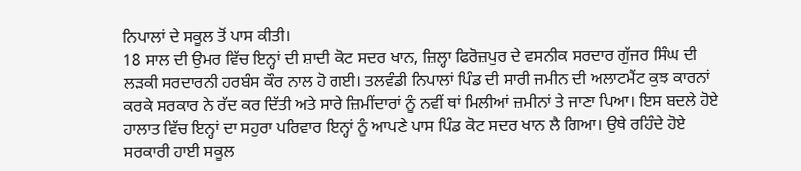ਨਿਪਾਲਾਂ ਦੇ ਸਕੂਲ ਤੋਂ ਪਾਸ ਕੀਤੀ।
18 ਸਾਲ ਦੀ ਉਮਰ ਵਿੱਚ ਇਨ੍ਹਾਂ ਦੀ ਸ਼ਾਦੀ ਕੋਟ ਸਦਰ ਖਾਨ, ਜ਼ਿਲ੍ਹਾ ਫਿਰੋਜ਼ਪੁਰ ਦੇ ਵਸਨੀਕ ਸਰਦਾਰ ਗੁੱਜਰ ਸਿੰਘ ਦੀ ਲੜਕੀ ਸਰਦਾਰਨੀ ਹਰਬੰਸ ਕੌਰ ਨਾਲ ਹੋ ਗਈ। ਤਲਵੰਡੀ ਨਿਪਾਲਾਂ ਪਿੰਡ ਦੀ ਸਾਰੀ ਜਮੀਨ ਦੀ ਅਲਾਟਮੈਂਟ ਕੁਝ ਕਾਰਨਾਂ ਕਰਕੇ ਸਰਕਾਰ ਨੇ ਰੱਦ ਕਰ ਦਿੱਤੀ ਅਤੇ ਸਾਰੇ ਜ਼ਿਮੀਂਦਾਰਾਂ ਨੂੰ ਨਵੀਂ ਥਾਂ ਮਿਲੀਆਂ ਜ਼ਮੀਨਾਂ ਤੇ ਜਾਣਾ ਪਿਆ। ਇਸ ਬਦਲੇ ਹੋਏ ਹਾਲਾਤ ਵਿੱਚ ਇਨ੍ਹਾਂ ਦਾ ਸਹੁਰਾ ਪਰਿਵਾਰ ਇਨ੍ਹਾਂ ਨੂੰ ਆਪਣੇ ਪਾਸ ਪਿੰਡ ਕੋਟ ਸਦਰ ਖਾਨ ਲੈ ਗਿਆ। ਉਥੇ ਰਹਿੰਦੇ ਹੋਏ ਸਰਕਾਰੀ ਹਾਈ ਸਕੂਲ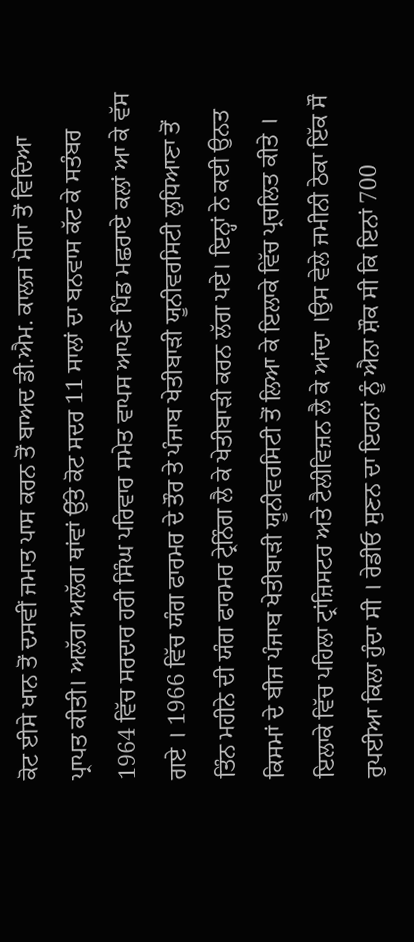ਕੋਟ ਈਸੇ ਖਾਨ ਤੋਂ ਦਸਵੀਂ ਜਮਾਤ ਪਾਸ ਕਰਨ ਤੋਂ ਬਾਅਦ ਡੀ.ਐਮ. ਕਾਲਜ ਮੋਗਾ ਤੋਂ ਵਿਦਿਆ ਪ੍ਰਾਪਤ ਕੀਤੀ। ਅਲੱਗ ਅਲੱਗ ਥਾਂਵਾਂ ਉੱਤੇ ਕੋਟ ਸਦਰ 11 ਸਾਲਾਂ ਦਾ ਬਨਵਾਸ ਕੱਟ ਕੇ ਸਤੰਬਰ 1964 ਵਿੱਚ ਸਰਦਾਰ ਹਰੀ ਸਿੰਘ ਪਰਿਵਾਰ ਸਮੇਤ ਵਾਪਸ ਆਪਣੇ ਪਿੰਡ ਮਛਰਾਏ ਕਲਾਂ ਆ ਕੇ ਵੱਸ ਗਏ । 1966 ਵਿੱਚ ਯੰਗ ਫਾਰਮਰ ਦੇ ਤੌਰ ਤੇ ਪੰਜਾਬ ਖੇਤੀਬਾੜੀ ਯੂਨੀਵਰਸਿਟੀ ਲੁਧਿਆਣਾ ਤੋਂ ਤਿੰਨ ਮਹੀਨੇ ਦੀ ਯੰਗ ਫਾਰਮਰ ਟ੍ਰੇਨਿੰਗ ਲੈ ਕੇ ਖੇਤੀਬਾੜੀ ਕਰਨ ਲੱਗ ਪਏ। ਇਨ੍ਹਾਂ ਨੇ ਕਈ ਉਨਤ ਕਿਸਮਾਂ ਦੇ ਬੀਜ ਪੰਜਾਬ ਖੇਤੀਬਾੜੀ ਯੂਨੀਵਰਸਿਟੀ ਤੋਂ ਲਿਆ ਕੇ ਇਲਾਕੇ ਵਿੱਚ ਪ੍ਰਚਲਿਤ ਕੀਤੇ । ਇਲਾਕੇ ਵਿੱਚ ਪਹਿਲਾ ਟ੍ਰਾਂਜ਼ਿਸਟਰ ਅਤੇ ਟੈਲੀਵਿਜ਼ਨ ਲੈ ਕੇ ਆਂਦਾ ।ਉਸ ਵੇਲੇ ਜਮੀਨੀ ਠੇਕਾ ਇੱਕ ਸੌ ਰੁਪਈਆ ਕਿਲਾ ਹੁੰਦਾ ਸੀ । ਰੇਡੀਓ ਸੁਣਨ ਦਾ ਇਹਨਾਂ ਨੂੰ ਐਨਾ ਸ਼ੌਕ ਸੀ ਕਿ ਇਨਾਂ 700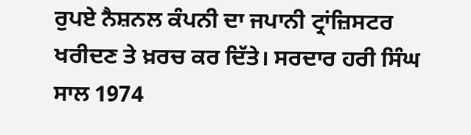ਰੁਪਏ ਨੈਸ਼ਨਲ ਕੰਪਨੀ ਦਾ ਜਪਾਨੀ ਟ੍ਰਾਂਜ਼ਿਸਟਰ ਖਰੀਦਣ ਤੇ ਖ਼ਰਚ ਕਰ ਦਿੱਤੇ। ਸਰਦਾਰ ਹਰੀ ਸਿੰਘ ਸਾਲ 1974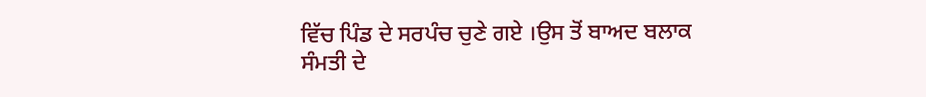ਵਿੱਚ ਪਿੰਡ ਦੇ ਸਰਪੰਚ ਚੁਣੇ ਗਏ ।ਉਸ ਤੋਂ ਬਾਅਦ ਬਲਾਕ ਸੰਮਤੀ ਦੇ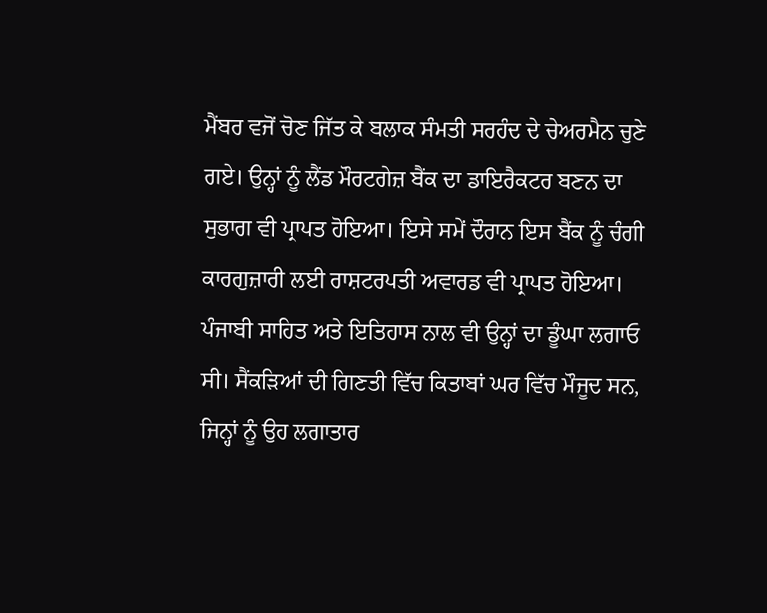ਮੈਂਬਰ ਵਜੋਂ ਚੋਣ ਜਿੱਤ ਕੇ ਬਲਾਕ ਸੰਮਤੀ ਸਰਹੰਦ ਦੇ ਚੇਅਰਮੈਨ ਚੁਣੇ ਗਏ। ਉਨ੍ਹਾਂ ਨੂੰ ਲੈਂਡ ਮੌਰਟਗੇਜ਼ ਬੈਂਕ ਦਾ ਡਾਇਰੈਕਟਰ ਬਣਨ ਦਾ ਸੁਭਾਗ ਵੀ ਪ੍ਰਾਪਤ ਹੋਇਆ। ਇਸੇ ਸਮੇਂ ਦੌਰਾਨ ਇਸ ਬੈਂਕ ਨੂੰ ਚੰਗੀ ਕਾਰਗੁਜ਼ਾਰੀ ਲਈ ਰਾਸ਼ਟਰਪਤੀ ਅਵਾਰਡ ਵੀ ਪ੍ਰਾਪਤ ਹੋਇਆ। ਪੰਜਾਬੀ ਸਾਹਿਤ ਅਤੇ ਇਤਿਹਾਸ ਨਾਲ ਵੀ ਉਨ੍ਹਾਂ ਦਾ ਡੂੰਘਾ ਲਗਾਓ ਸੀ। ਸੈਂਕੜਿਆਂ ਦੀ ਗਿਣਤੀ ਵਿੱਚ ਕਿਤਾਬਾਂ ਘਰ ਵਿੱਚ ਮੌਜੂਦ ਸਨ, ਜਿਨ੍ਹਾਂ ਨੂੰ ਉਹ ਲਗਾਤਾਰ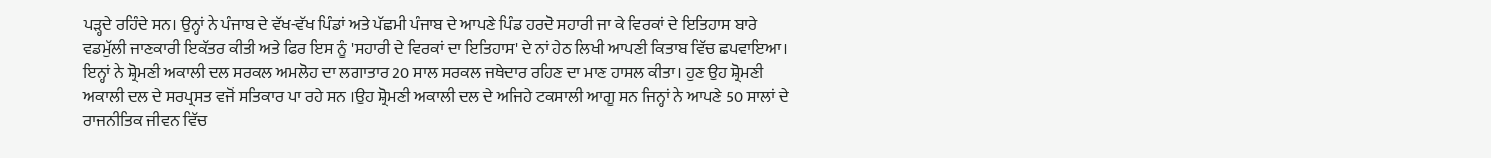ਪੜ੍ਹਦੇ ਰਹਿੰਦੇ ਸਨ। ਉਨ੍ਹਾਂ ਨੇ ਪੰਜਾਬ ਦੇ ਵੱਖ-ਵੱਖ ਪਿੰਡਾਂ ਅਤੇ ਪੱਛਮੀ ਪੰਜਾਬ ਦੇ ਆਪਣੇ ਪਿੰਡ ਹਰਦੋ ਸਹਾਰੀ ਜਾ ਕੇ ਵਿਰਕਾਂ ਦੇ ਇਤਿਹਾਸ ਬਾਰੇ ਵਡਮੁੱਲੀ ਜਾਣਕਾਰੀ ਇਕੱਤਰ ਕੀਤੀ ਅਤੇ ਫਿਰ ਇਸ ਨੂੰ 'ਸਹਾਰੀ ਦੇ ਵਿਰਕਾਂ ਦਾ ਇਤਿਹਾਸ' ਦੇ ਨਾਂ ਹੇਠ ਲਿਖੀ ਆਪਣੀ ਕਿਤਾਬ ਵਿੱਚ ਛਪਵਾਇਆ। ਇਨ੍ਹਾਂ ਨੇ ਸ਼੍ਰੋਮਣੀ ਅਕਾਲੀ ਦਲ ਸਰਕਲ ਅਮਲੋਹ ਦਾ ਲਗਾਤਾਰ 20 ਸਾਲ ਸਰਕਲ ਜਥੇਦਾਰ ਰਹਿਣ ਦਾ ਮਾਣ ਹਾਸਲ ਕੀਤਾ। ਹੁਣ ਉਹ ਸ਼੍ਰੋਮਣੀ ਅਕਾਲੀ ਦਲ ਦੇ ਸਰਪ੍ਰਸਤ ਵਜੋਂ ਸਤਿਕਾਰ ਪਾ ਰਹੇ ਸਨ ।ਉਹ ਸ਼੍ਰੋਮਣੀ ਅਕਾਲੀ ਦਲ ਦੇ ਅਜਿਹੇ ਟਕਸਾਲੀ ਆਗੂ ਸਨ ਜਿਨ੍ਹਾਂ ਨੇ ਆਪਣੇ 50 ਸਾਲਾਂ ਦੇ ਰਾਜਨੀਤਿਕ ਜੀਵਨ ਵਿੱਚ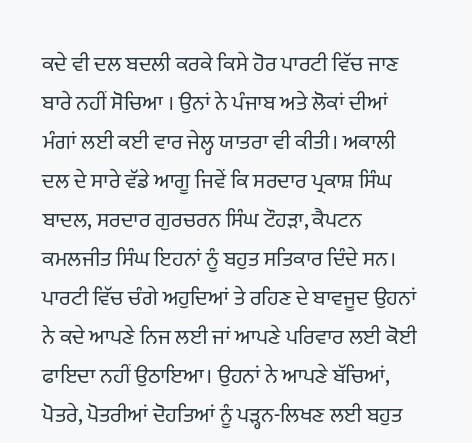ਕਦੇ ਵੀ ਦਲ ਬਦਲੀ ਕਰਕੇ ਕਿਸੇ ਹੋਰ ਪਾਰਟੀ ਵਿੱਚ ਜਾਣ ਬਾਰੇ ਨਹੀਂ ਸੋਚਿਆ । ਉਨਾਂ ਨੇ ਪੰਜਾਬ ਅਤੇ ਲੋਕਾਂ ਦੀਆਂ ਮੰਗਾਂ ਲਈ ਕਈ ਵਾਰ ਜੇਲ੍ਹ ਯਾਤਰਾ ਵੀ ਕੀਤੀ। ਅਕਾਲੀ ਦਲ ਦੇ ਸਾਰੇ ਵੱਡੇ ਆਗੂ ਜਿਵੇਂ ਕਿ ਸਰਦਾਰ ਪ੍ਰਕਾਸ਼ ਸਿੰਘ ਬਾਦਲ, ਸਰਦਾਰ ਗੁਰਚਰਨ ਸਿੰਘ ਟੌਹੜਾ, ਕੈਪਟਨ ਕਮਲਜੀਤ ਸਿੰਘ ਇਹਨਾਂ ਨੂੰ ਬਹੁਤ ਸਤਿਕਾਰ ਦਿੰਦੇ ਸਨ। ਪਾਰਟੀ ਵਿੱਚ ਚੰਗੇ ਅਹੁਦਿਆਂ ਤੇ ਰਹਿਣ ਦੇ ਬਾਵਜੂਦ ਉਹਨਾਂ ਨੇ ਕਦੇ ਆਪਣੇ ਨਿਜ ਲਈ ਜਾਂ ਆਪਣੇ ਪਰਿਵਾਰ ਲਈ ਕੋਈ ਫਾਇਦਾ ਨਹੀਂ ਉਠਾਇਆ। ਉਹਨਾਂ ਨੇ ਆਪਣੇ ਬੱਚਿਆਂ, ਪੋਤਰੇ, ਪੋਤਰੀਆਂ ਦੋਹਤਿਆਂ ਨੂੰ ਪੜ੍ਹਨ-ਲਿਖਣ ਲਈ ਬਹੁਤ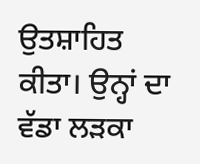ਉਤਸ਼ਾਹਿਤ ਕੀਤਾ। ਉਨ੍ਹਾਂ ਦਾ ਵੱਡਾ ਲੜਕਾ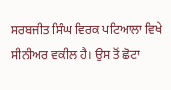ਸਰਬਜੀਤ ਸਿੰਘ ਵਿਰਕ ਪਟਿਆਲਾ ਵਿਖੇ ਸੀਨੀਅਰ ਵਕੀਲ ਹੈ। ਉਸ ਤੋਂ ਛੋਟਾ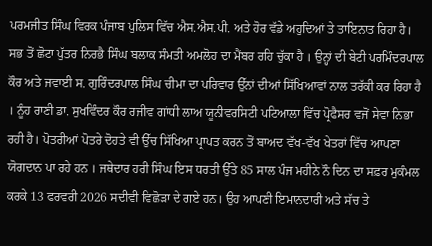ਪਰਮਜੀਤ ਸਿੰਘ ਵਿਰਕ ਪੰਜਾਬ ਪੁਲਿਸ ਵਿੱਚ ਐਸ.ਐਸ.ਪੀ. ਅਤੇ ਹੋਰ ਵੱਡੇ ਅਹੁਦਿਆਂ ਤੇ ਤਾਇਨਾਤ ਰਿਹਾ ਹੈ। ਸਭ ਤੋਂ ਛੋਟਾ ਪੁੱਤਰ ਨਿਰਭੈ ਸਿੰਘ ਬਲਾਕ ਸੰਮਤੀ ਅਮਲੋਹ ਦਾ ਮੈਂਬਰ ਰਹਿ ਚੁੱਕਾ ਹੈ । ਉਨ੍ਹਾਂ ਦੀ ਬੇਟੀ ਪਰਮਿੰਦਰਪਾਲ ਕੌਰ ਅਤੇ ਜਵਾਈ ਸ. ਗੁਰਿੰਦਰਪਾਲ ਸਿੰਘ ਚੀਮਾ ਦਾ ਪਰਿਵਾਰ ਉੱਨਾਂ ਦੀਆਂ ਸਿੱਖਿਆਵਾਂ ਨਾਲ ਤਰੱਕੀ ਕਰ ਰਿਹਾ ਹੈ । ਨੂੰਹ ਰਾਣੀ ਡਾ. ਸੁਖਵਿੰਦਰ ਕੌਰ ਰਜੀਵ ਗਾਂਧੀ ਲਾਅ ਯੂਨੀਵਰਸਿਟੀ ਪਟਿਆਲਾ ਵਿੱਚ ਪ੍ਰੋਫੈਸਰ ਵਜੋਂ ਸੇਵਾ ਨਿਭਾ ਰਹੀ ਹੈ। ਪੋਤਰੀਆਂ ਪੋਤਰੇ ਦੋਹਤੇ ਵੀ ਉੱਚ ਸਿੱਖਿਆ ਪ੍ਰਾਪਤ ਕਰਨ ਤੋਂ ਬਾਅਦ ਵੱਖ-ਵੱਖ ਖੇਤਰਾਂ ਵਿੱਚ ਆਪਣਾ ਯੋਗਦਾਨ ਪਾ ਰਹੇ ਹਨ । ਜਥੇਦਾਰ ਹਰੀ ਸਿੰਘ ਇਸ ਧਰਤੀ ਉੱਤੇ 85 ਸਾਲ ਪੰਜ ਮਹੀਨੇ ਨੌ ਦਿਨ ਦਾ ਸਫ਼ਰ ਮੁਕੰਮਲ ਕਰਕੇ 13 ਫਰਵਰੀ 2026 ਸਦੀਵੀ ਵਿਛੋੜਾ ਦੇ ਗਏ ਹਨ। ਉਹ ਆਪਣੀ ਇਮਾਨਦਾਰੀ ਅਤੇ ਸੱਚ ਤੇ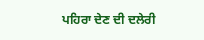ਪਹਿਰਾ ਦੇਣ ਦੀ ਦਲੇਰੀ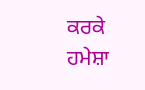ਕਰਕੇ ਹਮੇਸ਼ਾ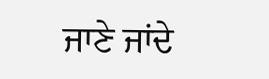ਜਾਣੇ ਜਾਂਦੇ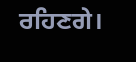ਰਹਿਣਗੇ।